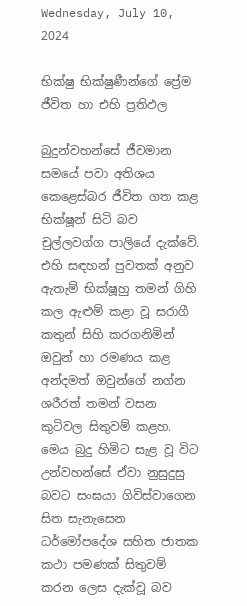Wednesday, July 10, 2024

භික්ෂු භික්ෂුණීන්ගේ ප්‍රේම ජීවිත හා එහි ප්‍රතිඵල

බුදුන්වහන්සේ ජීවමාන සමයේ පවා අතිශය කෙළෙස්බර ජීවිත ගත කළ භික්ෂූන් සිටි බව චුල්ලවග්ග පාලියේ දැක්වේ. එහි සඳහන් පුවතක් අනුව ඇතැම් භික්ෂූහු තමන් ගිහි කල ඇළුම් කළා වූ සරාගී කතුන් සිහි කරගනිමින් ඔවුන් හා රමණය කළ අන්දමත් ඔවුන්ගේ නග්න ශරීරත් තමන් වසන කුටිවල සිතුවම් කළහ. මෙය බුදු හිමිට සැළ වූ විට උන්වහන්සේ ඒවා නුසුදුසු බවට සංඝයා ගිවිස්වාගෙන සිත සැනැසෙන ධර්මෝපදේශ සහිත ජාතක කථා පමණක් සිතුවම් කරන ලෙස දැක්වූ බව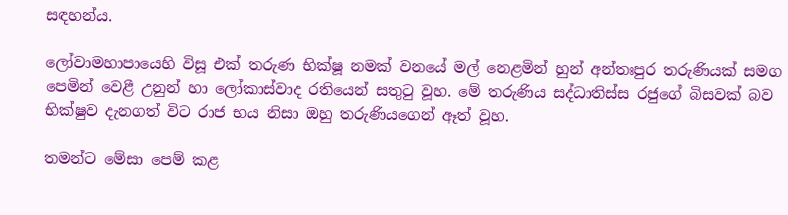සඳහන්ය.

ලෝවාමහාපායෙහි විසූ එක් තරුණ භික්ෂූ නමක් වනයේ මල් නෙළමින් හුන් අන්තඃපුර තරුණියක් සමග පෙමින් වෙළී උනුන් හා ලෝකාස්වාද රතියෙන් සතුටු වූහ. මේ තරුණිය සද්ධාතිස්ස රජුගේ බිසවක් බව භික්ෂුව දැනගත් විට රාජ භය නිසා ඔහු තරුණියගෙන් ඈත් වූහ.

තමන්ට මේසා පෙම් කළ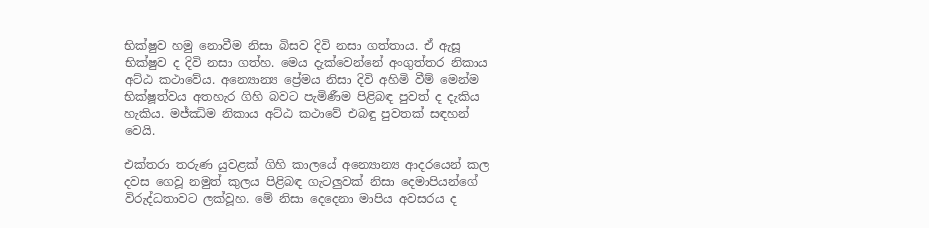භික්ෂුව හමු නොවීම නිසා බිසව දිවි නසා ගත්තාය. ඒ ඇසූ භික්ෂුව ද දිවි නසා ගත්හ. මෙය දැක්වෙන්නේ අංගුත්තර නිකාය අට්ඨ කථාවේය. අන්‍යොන්‍ය ප්‍රේමය නිසා දිවි අහිමි වීම් මෙන්ම භික්ෂූත්වය අතහැර ගිහි බවට පැමිණීම පිළිබඳ පුවත් ද දැකිය හැකිය. මජ්ඣිම නිකාය අට්ඨ කථාවේ එබඳු පුවතක් සඳහන් වෙයි.

එක්තරා තරුණ යුවළක් ගිහි කාලයේ අන්‍යොන්‍ය ආදරයෙන් කල දවස ගෙවූ නමුත් කුලය පිළිබඳ ගැටලුවක් නිසා දෙමාපියන්ගේ විරුද්ධතාවට ලක්වූහ. මේ නිසා දෙදෙනා මාපිය අවසරය ද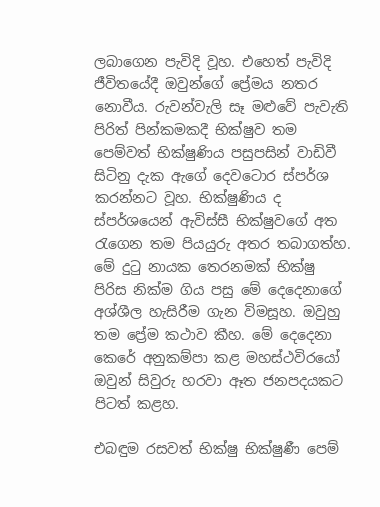ලබාගෙන පැවිදි වූහ. එහෙත් පැවිදි ජීවිතයේදී ඔවුන්ගේ ප්‍රේමය නතර නොවීය. රුවන්වැලි සෑ මළුවේ පැවැති පිරිත් පින්කමකදී භික්ෂුව තම පෙම්වත් භික්ෂුණිය පසුපසින් වාඩිවී සිටිනු දැක ඇගේ දෙවටොර ස්පර්ශ කරන්නට වූහ. භික්ෂුණිය ද ස්පර්ශයෙන් ඇවිස්සී භික්ෂුවගේ අත රැගෙන තම පියයුරු අතර තබාගත්හ. මේ දුටු නායක තෙරනමක් භික්ෂු පිරිස නික්ම ගිය පසු මේ දෙදෙනාගේ අශ්ශීල හැසිරීම ගැන විමසූහ. ඔවුහු තම ප්‍රේම කථාව කීහ. මේ දෙදෙනා කෙරේ අනුකම්පා කළ මහස්ථවිරයෝ ඔවුන් සිවුරු හරවා ඈත ජනපදයකට පිටත් කළහ.

එබඳුම රසවත් භික්ෂු භික්ෂුණී පෙම්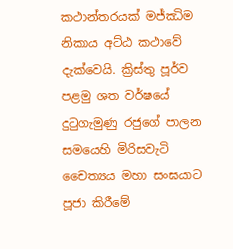කථාන්තරයක් මජ්ඣිම නිකාය අට්ඨ කථාවේ දැක්වෙයි. ක්‍රිස්තු පූර්ව පළමු ශත වර්ෂයේ දුටුගැමුණු රජුගේ පාලන සමයෙහි මිරිසවැටි චෛත්‍යය මහා සංඝයාට පූජා කිරීමේ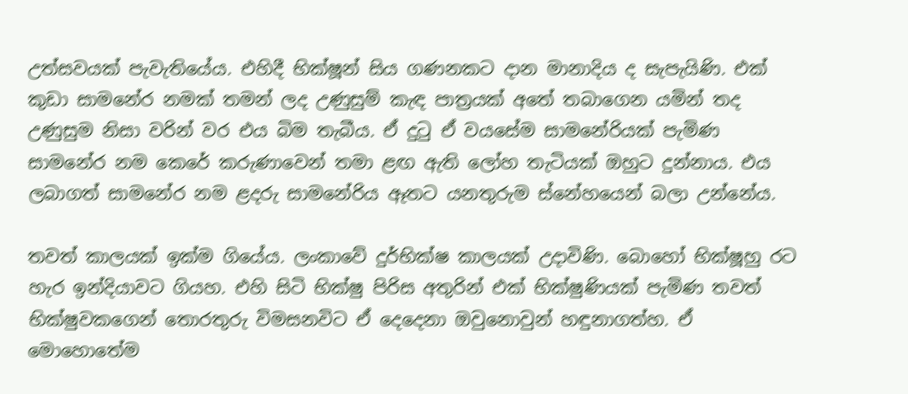උත්සවයක් පැවැතියේය. එහිදී භික්ෂූන් සිය ගණනකට දාන මානාදිය ද සැපැයිණි. එක් කුඩා සාමනේර නමක් තමන් ලද උණුසුම් කැඳ පාත්‍රයක් අතේ තබාගෙන යමින් තද උණුසුම නිසා වරින් වර එය බිම තැබීය. ඒ දුටු ඒ වයසේම සාමනේරියක් පැමිණ සාමනේර නම කෙරේ කරුණාවෙන් තමා ළඟ ඇති ලෝහ තැටියක් ඔහුට දුන්නාය. එය ලබාගත් සාමනේර නම ළදරු සාමනේරිය ඈතට යනතුරුම ස්නේහයෙන් බලා උන්නේය.

තවත් කාලයක් ඉක්ම ගියේය. ලංකාවේ දුර්භික්ෂ කාලයක් උදාවිණි. බොහෝ භික්ෂූහු රට හැර ඉන්දියාවට ගියහ. එහි සිටි භික්ෂු පිරිස අතුරින් එක් භික්ෂුණියක් පැමිණ තවත් භික්ෂුවකගෙන් තොරතුරු විමසනවිට ඒ දෙදෙනා ඔවුනොවුන් හඳුනාගත්හ. ඒ මොහොතේම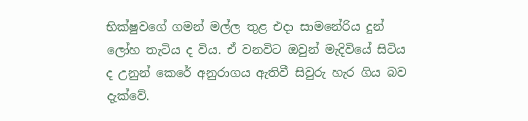භික්ෂුවගේ ගමන් මල්ල තුළ එදා සාමනේරිය දුන් ලෝහ තැටිය ද විය. ඒ වනවිට ඔවුන් මැදිවියේ සිටිය ද උනුන් කෙරේ අනුරාගය ඇතිවී සිවුරු හැර ගිය බව දැක්වේ.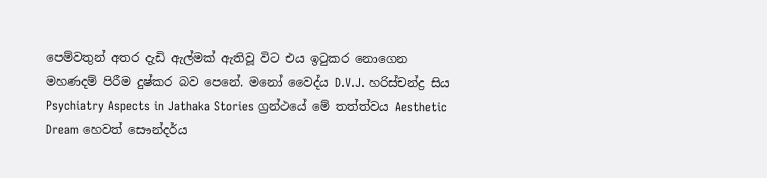පෙම්වතුන් අතර දැඩි ඇල්මක් ඇතිවූ විට එය ඉටුකර නොගෙන මහණදම් පිරීම දුෂ්කර බව පෙනේ. මනෝ වෛද්ය D.V.J. හරිස්චන්ද්‍ර සිය Psychiatry Aspects in Jathaka Stories ග්‍රන්ථයේ මේ තත්ත්වය Aesthetic Dream හෙවත් සෞන්දර්ය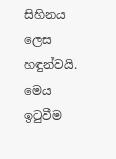සිහිනය ලෙස හඳුන්වයි. මෙය ඉටුවීම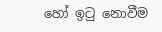හෝ ඉටු නොවීම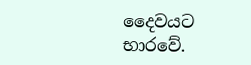දෛවයට භාරවේ.